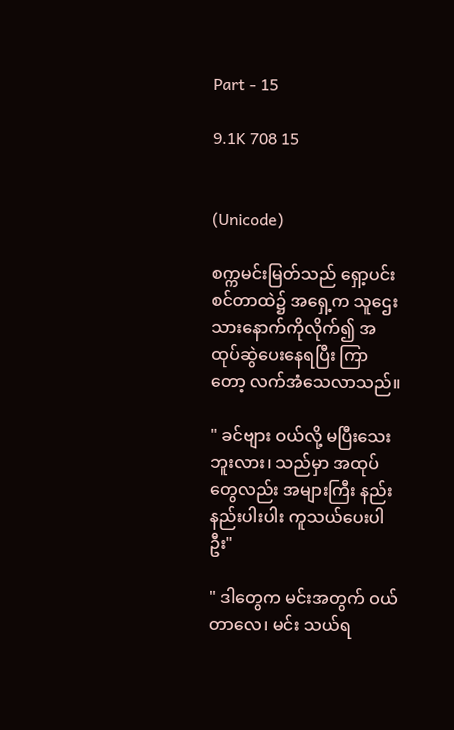Part - 15

9.1K 708 15


(Unicode)

စက္ကမင်းမြတ်သည် ရှော့ပင်းစင်တာထဲ၌ အရှေ့က သူဌေးသားနောက်ကိုလိုက်၍ အထုပ်ဆွဲပေးနေရပြီး ကြာတော့ လက်အံသေလာသည်။

" ခင်ဗျား ဝယ်လို့ မပြီးသေးဘူးလား၊ သည်မှာ အထုပ်တွေလည်း အများကြီး နည်းနည်းပါးပါး ကူသယ်ပေးပါဦး"

" ဒါတွေက မင်းအတွက် ဝယ်တာလေ၊ မင်း သယ်ရ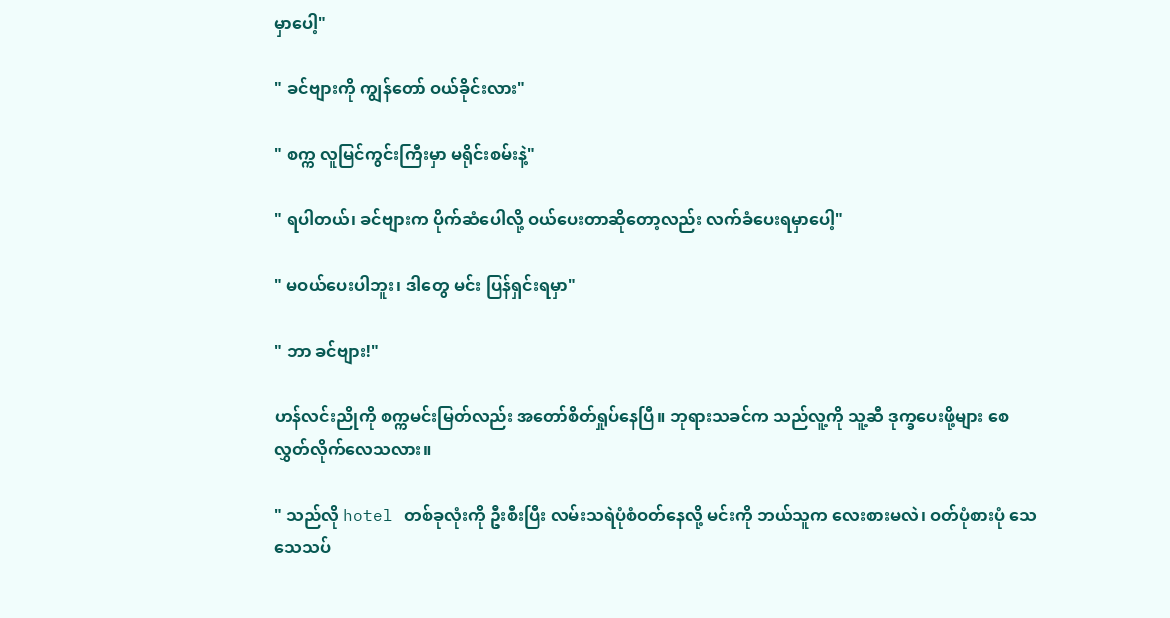မှာပေါ့"

" ခင်ဗျားကို ကျွန်တော် ဝယ်ခိုင်းလား"

" စက္က လူမြင်ကွင်းကြီးမှာ မရိုင်းစမ်းနဲ့"

" ရပါတယ်၊ ခင်ဗျားက ပိုက်ဆံပေါလို့ ဝယ်ပေးတာဆိုတော့လည်း လက်ခံပေးရမှာပေါ့"

" မဝယ်ပေးပါဘူး၊ ဒါတွေ မင်း ပြန်ရှင်းရမှာ"

" ဘာ ခင်ဗျား!"

ဟန်လင်းညိုကို စက္ကမင်းမြတ်လည်း အတော်စိတ်ရှုပ်နေပြီ။ ဘုရားသခင်က သည်လူ့ကို သူ့ဆီ ဒုက္ခပေးဖို့များ စေလွှတ်လိုက်လေသလား။

" သည်လို hotel တစ်ခုလုံးကို ဦးစီးပြီး လမ်းသရဲပုံစံဝတ်နေလို့ မင်းကို ဘယ်သူက လေးစားမလဲ၊ ဝတ်ပုံစားပုံ သေသေသပ်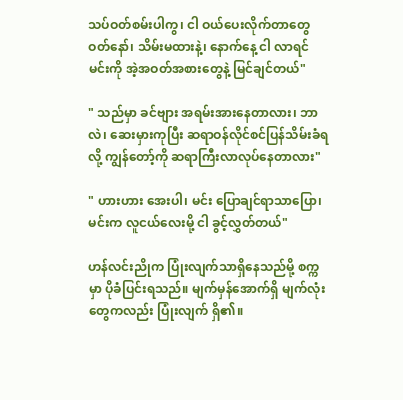သပ်ဝတ်စမ်းပါကွ၊ ငါ ဝယ်ပေးလိုက်တာတွေ ဝတ်နော်၊ သိမ်းမထားနဲ့၊ နောက်နေ့ ငါ လာရင် မင်းကို အဲ့အဝတ်အစားတွေနဲ့ မြင်ချင်တယ်"

" သည်မှာ ခင်ဗျား အရမ်းအားနေတာလား၊ ဘာလဲ၊ ဆေးမှားကုပြီး ဆရာဝန်လိုင်စင်ပြန်သိမ်းခံရလို့ ကျွန်တော့်ကို ဆရာကြီးလာလုပ်နေတာလား"

" ဟားဟား အေးပါ၊ မင်း ပြောချင်ရာသာပြော၊ မင်းက လူငယ်လေးမို့ ငါ ခွင့်လွှတ်တယ်"

ဟန်လင်းညိုက ပြုံးလျက်သာရှိနေသည်မို့ စက္ကမှာ ပိုခံပြင်းရသည်။ မျက်မှန်အောက်ရှိ မျက်လုံးတွေကလည်း ပြုံးလျက် ရှိ၏။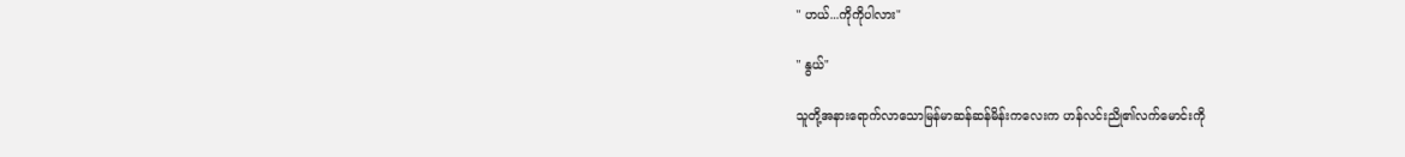" ဟယ်...ကိုကိုပါလား"

" နွယ်"

သူတို့အနားရောက်လာသောမြန်မာဆန်ဆန်မိန်းကလေးက ဟန်လင်းညို၏လက်မောင်းကို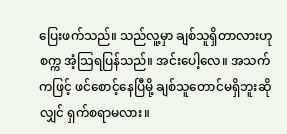ပြေးဖက်သည်။ သည်လူ့မှာ ချစ်သူရှိတာလားဟု စက္က အံ့သြရပြန်သည်။ အင်းပေါ့လေ။ အသက်ကဖြင့် ဖင်စောင့်နေပြီမို့ ချစ်သူတောင်မရှိဘူးဆိုလျှင် ရှက်စရာမလား။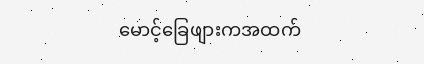မောင့်ခြေဖျားကအထက်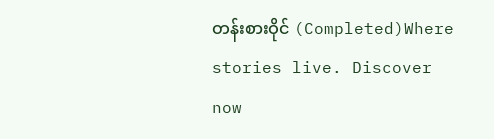တန်းစားဝိုင် (Completed)Where stories live. Discover now